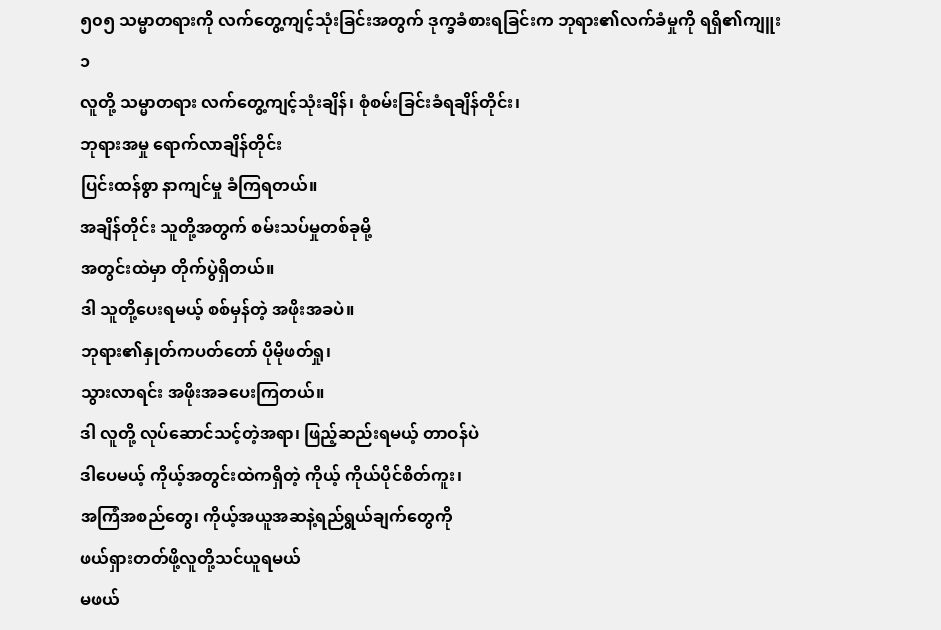၅၀၅ သမ္မာတရားကို လက်တွေ့ကျင့်သုံးခြင်းအတွက် ဒုက္ခခံစားရခြင်းက ဘုရား၏လက်ခံမှုကို ရရှိ၏ကျူး
၁
လူတို့ သမ္မာတရား လက်တွေ့ကျင့်သုံးချိန်၊ စုံစမ်းခြင်းခံရချိန်တိုင်း၊
ဘုရားအမှု ရောက်လာချိန်တိုင်း
ပြင်းထန်စွာ နာကျင်မှု ခံကြရတယ်။
အချိန်တိုင်း သူတို့အတွက် စမ်းသပ်မှုတစ်ခုမို့
အတွင်းထဲမှာ တိုက်ပွဲရှိတယ်။
ဒါ သူတို့ပေးရမယ့် စစ်မှန်တဲ့ အဖိုးအခပဲ။
ဘုရား၏နှုတ်ကပတ်တော် ပိုမိုဖတ်ရှု၊
သွားလာရင်း အဖိုးအခပေးကြတယ်။
ဒါ လူတို့ လုပ်ဆောင်သင့်တဲ့အရာ၊ ဖြည့်ဆည်းရမယ့် တာဝန်ပဲ
ဒါပေမယ့် ကိုယ့်အတွင်းထဲကရှိတဲ့ ကိုယ့် ကိုယ်ပိုင်စိတ်ကူး၊
အကြံအစည်တွေ၊ ကိုယ့်အယူအဆနဲ့ရည်ရွယ်ချက်တွေကို
ဖယ်ရှားတတ်ဖို့လူတို့သင်ယူရမယ်
မဖယ်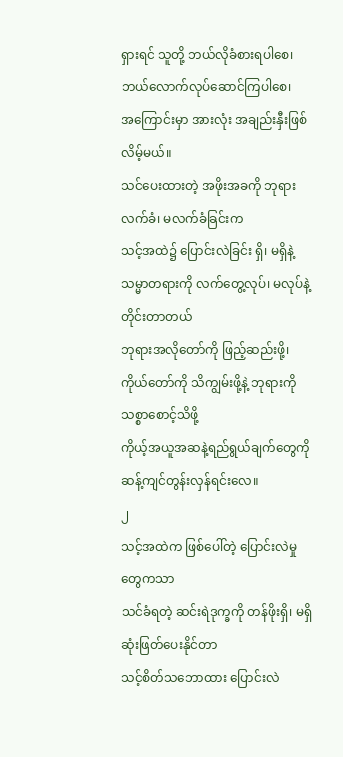ရှားရင် သူတို့ ဘယ်လိုခံစားရပါစေ၊
ဘယ်လောက်လုပ်ဆောင်ကြပါစေ၊
အကြောင်းမှာ အားလုံး အချည်းနှီးဖြစ်လိမ့်မယ်။
သင်ပေးထားတဲ့ အဖိုးအခကို ဘုရားလက်ခံ၊ မလက်ခံခြင်းက
သင့်အထဲ၌ ပြောင်းလဲခြင်း ရှိ၊ မရှိနဲ့
သမ္မာတရားကို လက်တွေ့လုပ်၊ မလုပ်နဲ့ တိုင်းတာတယ်
ဘုရားအလိုတော်ကို ဖြည့်ဆည်းဖို့၊
ကိုယ်တော်ကို သိကျွမ်းဖို့နဲ့ ဘုရားကို သစ္စာစောင့်သိဖို့
ကိုယ့်အယူအဆနဲ့ရည်ရွယ်ချက်တွေကို ဆန့်ကျင်တွန်းလှန်ရင်းလေ။
၂
သင့်အထဲက ဖြစ်ပေါ်တဲ့ ပြောင်းလဲမှုတွေကသာ
သင်ခံရတဲ့ ဆင်းရဲဒုက္ခကို တန်ဖိုးရှိ၊ မရှိ ဆုံးဖြတ်ပေးနိုင်တာ
သင့်စိတ်သဘောထား ပြောင်းလဲ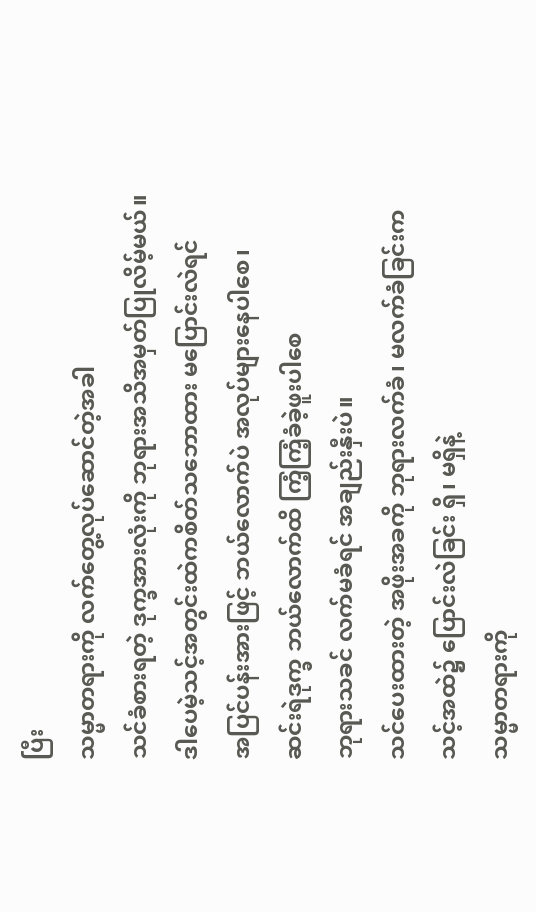ပြီး
သမ္မာတရားကို လက်တွေ့လုပ်ဆောင်တဲ့အခါ
သင်ခံစားရတဲ့ ဒုက္ခအားလုံးကို ဘုရားအသိအမှတ်ပြုလိမ့်မယ်။
ဒါပေမဲ့သင့်အတွင်းထဲကစိတ်သဘောထား မပြောင်းလဲရင်
အပြင်ပန်းအားဖြင့် ဘယ်လောက်ပဲ အလုပ်များနေပါစေ၊
ဆင်းရဲဒုက္ခ ဘယ်လောက်ထိ ကြံ့ကြံ့ခံခဲ့ဖူးပါစေ
ဘုရားသခင် လက်မခံရင် အချည်းနှီးပဲ။
သင်ပေးထားတဲ့ အဖိုးအခကို ဘုရားလက်ခံ၊ မလက်ခံခြင်းက
သင့်အထဲ၌ ပြောင်းလဲခြင်း ရှိ၊ မရှိနဲ့
သမ္မာတရားကို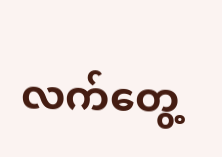လက်တွေ့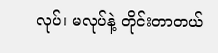လုပ်၊ မလုပ်နဲ့ တိုင်းတာတယ်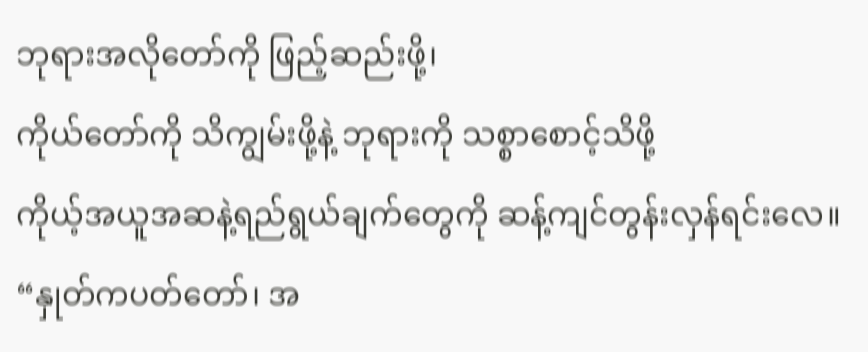ဘုရားအလိုတော်ကို ဖြည့်ဆည်းဖို့၊
ကိုယ်တော်ကို သိကျွမ်းဖို့နဲ့ ဘုရားကို သစ္စာစောင့်သိဖို့
ကိုယ့်အယူအဆနဲ့ရည်ရွယ်ချက်တွေကို ဆန့်ကျင်တွန်းလှန်ရင်းလေ။
“နှုတ်ကပတ်တော်၊ အ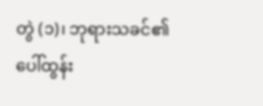တွဲ (၁)၊ ဘုရားသခင်၏ ပေါ်ထွန်း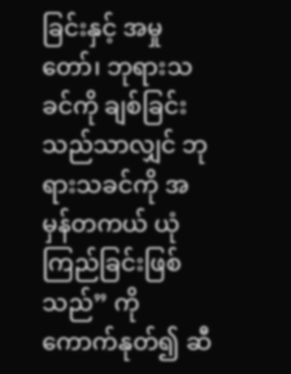ခြင်းနှင့် အမှုတော်၊ ဘုရားသခင်ကို ချစ်ခြင်းသည်သာလျှင် ဘုရားသခင်ကို အမှန်တကယ် ယုံကြည်ခြင်းဖြစ်သည်” ကို ကောက်နုတ်၍ ဆီ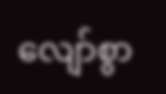လျော်စွာ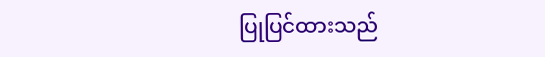ပြုပြင်ထားသည်